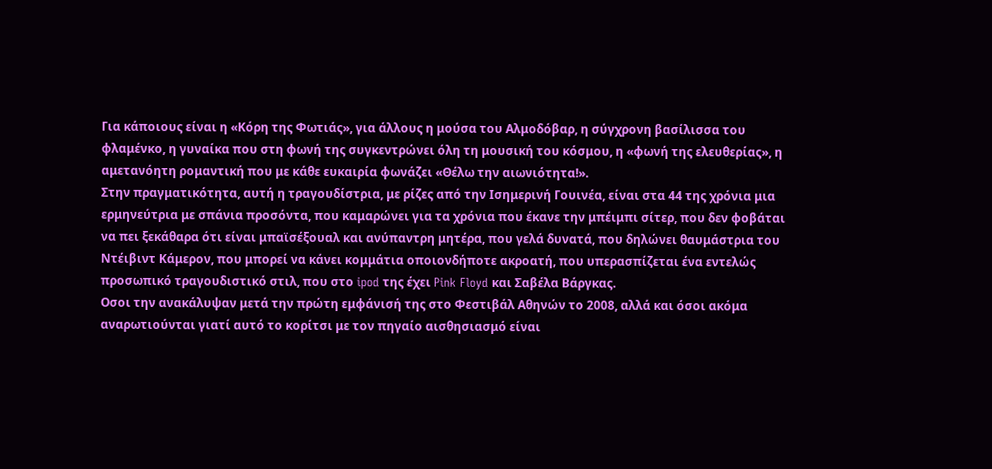Για κάποιους είναι η «Κόρη της Φωτιάς», για άλλους η μούσα του Αλμοδόβαρ, η σύγχρονη βασίλισσα του φλαμένκο, η γυναίκα που στη φωνή της συγκεντρώνει όλη τη μουσική του κόσμου, η «φωνή της ελευθερίας», η αμετανόητη ρομαντική που με κάθε ευκαιρία φωνάζει «Θέλω την αιωνιότητα!».
Στην πραγματικότητα, αυτή η τραγουδίστρια, με ρίζες από την Ισημερινή Γουινέα, είναι στα 44 της χρόνια μια ερμηνεύτρια με σπάνια προσόντα, που καμαρώνει για τα χρόνια που έκανε την μπέιμπι σίτερ, που δεν φοβάται να πει ξεκάθαρα ότι είναι μπαϊσέξουαλ και ανύπαντρη μητέρα, που γελά δυνατά, που δηλώνει θαυμάστρια του Ντέιβιντ Κάμερον, που μπορεί να κάνει κομμάτια οποιονδήποτε ακροατή, που υπερασπίζεται ένα εντελώς προσωπικό τραγουδιστικό στιλ, που στο ipod της έχει Pink Floyd και Σαβέλα Βάργκας.
Οσοι την ανακάλυψαν μετά την πρώτη εμφάνισή της στο Φεστιβάλ Αθηνών το 2008, αλλά και όσοι ακόμα αναρωτιούνται γιατί αυτό το κορίτσι με τον πηγαίο αισθησιασμό είναι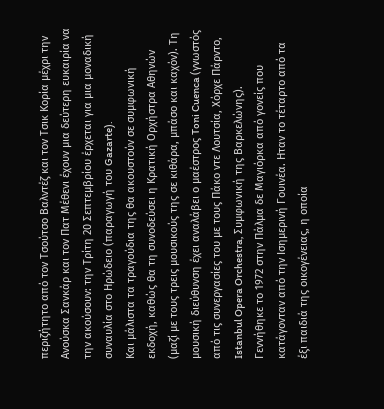περιζήτητο από τον Τσούτσο Βαλντέζ και τον Τσικ Κορία μέχρι την Ανούσκα Σανκάρ και τον Πατ Μέθενι έχουν μια δεύτερη ευκαιρία να την ακούσουν: την Τρίτη 20 Σεπτεμβρίου έρχεται για μια μοναδική συναυλία στο Ηρώδειο (παραγωγή του Gazarte).
Και μάλιστα τα τραγούδια της θα ακουστούν σε συμφωνική εκδοχή, καθώς θα τη συνοδεύσει η Κρατική Ορχήστρα Αθηνών (μαζί με τους τρεις μουσικούς της σε κιθάρα, μπάσο και καχόν). Tη μουσική διεύθυνση έχει αναλάβει ο μαέστρος Toni Cuenca (γνωστός από τις συνεργασίες του με τους Πάκο ντε Λουτσία, Χόρχε Πάρντο, Istanbul Opera Orchestra, Συμφωνική της Βαρκελώνης).
Γεννήθηκε το 1972 στην Πάλμα δε Μαγιόρκα από γονείς που κατάγονταν από την Ισημερινή Γουινέα. Ηταν το τέταρτο από τα έξι παιδιά της οικογένειας, η οποία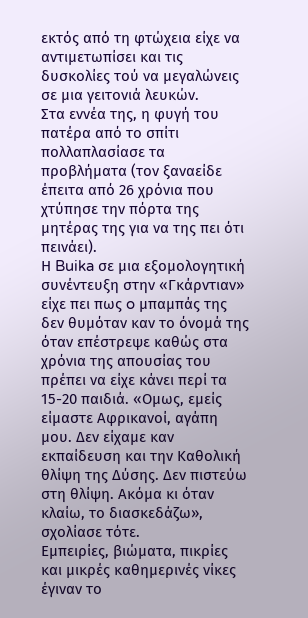εκτός από τη φτώχεια είχε να αντιμετωπίσει και τις δυσκολίες τού να μεγαλώνεις σε μια γειτονιά λευκών.
Στα εννέα της, η φυγή του πατέρα από το σπίτι πολλαπλασίασε τα προβλήματα (τον ξαναείδε έπειτα από 26 χρόνια που χτύπησε την πόρτα της μητέρας της για να της πει ότι πεινάει).
Η Buika σε μια εξομολογητική συνέντευξη στην «Γκάρντιαν» είχε πει πως o μπαμπάς της δεν θυμόταν καν το όνομά της όταν επέστρεψε καθώς στα χρόνια της απουσίας του πρέπει να είχε κάνει περί τα 15-20 παιδιά. «Ομως, εμείς είμαστε Αφρικανοί, αγάπη μου. Δεν είχαμε καν εκπαίδευση και την Καθολική θλίψη της Δύσης. Δεν πιστεύω στη θλίψη. Ακόμα κι όταν κλαίω, το διασκεδάζω», σχολίασε τότε.
Εμπειρίες, βιώματα, πικρίες και μικρές καθημερινές νίκες έγιναν το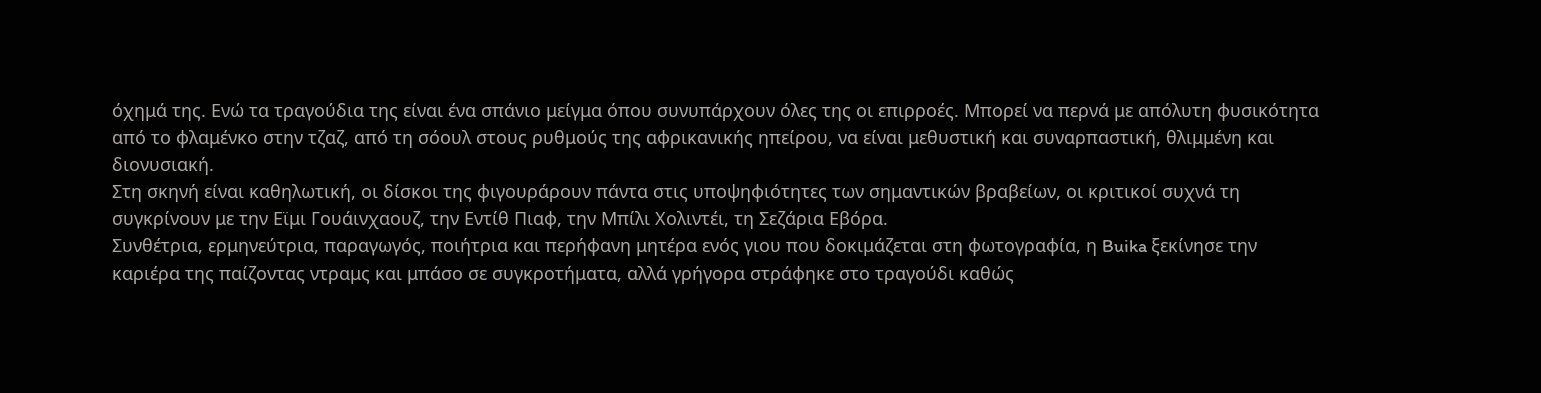όχημά της. Ενώ τα τραγούδια της είναι ένα σπάνιο μείγμα όπου συνυπάρχουν όλες της οι επιρροές. Μπορεί να περνά με απόλυτη φυσικότητα από το φλαμένκο στην τζαζ, από τη σόουλ στους ρυθμούς της αφρικανικής ηπείρου, να είναι μεθυστική και συναρπαστική, θλιμμένη και διονυσιακή.
Στη σκηνή είναι καθηλωτική, οι δίσκοι της φιγουράρουν πάντα στις υποψηφιότητες των σημαντικών βραβείων, οι κριτικοί συχνά τη συγκρίνουν με την Εϊμι Γουάινχαουζ, την Εντίθ Πιαφ, την Μπίλι Χολιντέι, τη Σεζάρια Εβόρα.
Συνθέτρια, ερμηνεύτρια, παραγωγός, ποιήτρια και περήφανη μητέρα ενός γιου που δοκιμάζεται στη φωτογραφία, η Buika ξεκίνησε την καριέρα της παίζοντας ντραμς και μπάσο σε συγκροτήματα, αλλά γρήγορα στράφηκε στο τραγούδι καθώς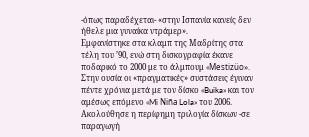-όπως παραδέχεται- «στην Ισπανία κανείς δεν ήθελε μια γυναίκα ντράμερ».
Εμφανίστηκε στα κλαμπ της Μαδρίτης στα τέλη του ’90, ενώ στη δισκογραφία έκανε ποδαρικό το 2000 με το άλμπουμ «Mestizüo».
Στην ουσία οι «πραγματικές» συστάσεις έγιναν πέντε χρόνια μετά με τον δίσκο «Buika» και τον αμέσως επόμενο «Mi Niña Lola» του 2006. Ακολούθησε η περίφημη τριλογία δίσκων -σε παραγωγή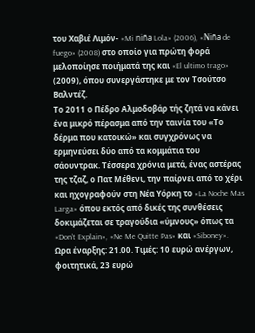του Χαβιέ Λιμόν- «Mi niña Lola» (2006), «Niña de fuego» (2008) στο οποίο για πρώτη φορά μελοποίησε ποιήματά της και «El ultimo trago» (2009), όπου συνεργάστηκε με τον Τσούτσο Βαλντέζ.
Το 2011 ο Πέδρο Αλμοδοβάρ τής ζητά να κάνει ένα μικρό πέρασμα από την ταινία του «Το δέρμα που κατοικώ» και συγχρόνως να ερμηνεύσει δύο από τα κομμάτια του σάουντρακ. Τέσσερα χρόνια μετά, ένας αστέρας της τζαζ, ο Πατ Μέθενι, την παίρνει από το χέρι και ηχογραφούν στη Νέα Υόρκη το «La Noche Mas Larga» όπου εκτός από δικές της συνθέσεις δοκιμάζεται σε τραγούδια «ύμνους» όπως τα «Don’t Explain», «Ne Me Quitte Pas» και «Siboney».
Ωρα έναρξης: 21.00. Τιμές: 10 ευρώ ανέργων, φοιτητικά, 23 ευρώ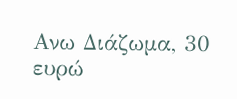Ανω Διάζωμα, 30 ευρώ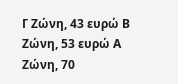Γ Ζώνη, 43 ευρώ Β Ζώνη, 53 ευρώ Α Ζώνη, 70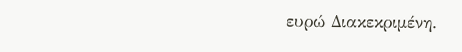ευρώ Διακεκριμένη.